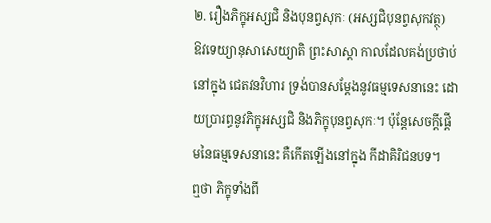២. រឿងភិក្ខុអស្សជិ និងបុនព្វសុកៈ (អស្សជិបុនព្វសុកវត្ថុ)
ឱវទេយ្យានុសាសេយ្យាតិ ព្រះសាស្តា កាលដែលគង់ប្រថាប់នៅក្នុង ជេតវនវិហារ ទ្រង់បានសម្ដែងនូវធម្មទេសនានេះ ដោយប្រារព្ធនូវភិក្ខុអស្សជិ និងភិក្ខុបុនព្វសុកៈ។ ប៉ុន្តែសេចក្ដីផ្ដើមនៃធម្មទេសនានេះ គឺកើតឡើងនៅក្នុង កីដាគិរិជនបទ។
ឮថា ភិក្ខុទាំងពី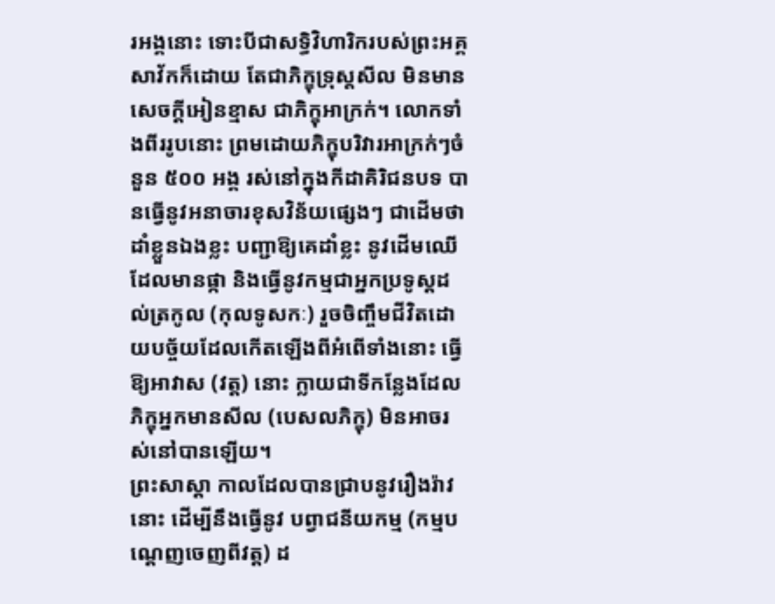រអង្គនោះ ទោះបីជាសទ្ធិវិហារិករបស់ព្រះអគ្គសាវ័កក៏ដោយ តែជាភិក្ខុទ្រុស្តសីល មិនមានសេចក្ដីអៀនខ្មាស ជាភិក្ខុអាក្រក់។ លោកទាំងពីររូបនោះ ព្រមដោយភិក្ខុបរិវារអាក្រក់ៗចំនួន ៥០០ អង្គ រស់នៅក្នុងកីដាគិរិជនបទ បានធ្វើនូវអនាចារខុសវិន័យផ្សេងៗ ជាដើមថា ដាំខ្លួនឯងខ្លះ បញ្ជាឱ្យគេដាំខ្លះ នូវដើមឈើដែលមានផ្កា និងធ្វើនូវកម្មជាអ្នកប្រទូស្តដល់ត្រកូល (កុលទូសកៈ) រួចចិញ្ចឹមជីវិតដោយបច្ច័យដែលកើតឡើងពីអំពើទាំងនោះ ធ្វើឱ្យអាវាស (វត្ត) នោះ ក្លាយជាទីកន្លែងដែលភិក្ខុអ្នកមានសីល (បេសលភិក្ខុ) មិនអាចរស់នៅបានឡើយ។
ព្រះសាស្តា កាលដែលបានជ្រាបនូវរឿងរ៉ាវនោះ ដើម្បីនឹងធ្វើនូវ បព្វាជនីយកម្ម (កម្មបណ្ដេញចេញពីវត្ត) ដ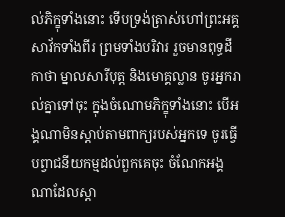ល់ភិក្ខុទាំងនោះ ទើបទ្រង់ត្រាស់ហៅព្រះអគ្គសាវ័កទាំងពីរ ព្រមទាំងបរិវារ រួចមានពុទ្ធដីកាថា ម្នាលសារីបុត្ត និងមោគ្គល្លាន ចូរអ្នករាល់គ្នាទៅចុះ ក្នុងចំណោមភិក្ខុទាំងនោះ បើអង្គណាមិនស្ដាប់តាមពាក្យរបស់អ្នកទេ ចូរធ្វើបព្វាជនីយកម្មដល់ពួកគេចុះ ចំណែកអង្គណាដែលស្ដា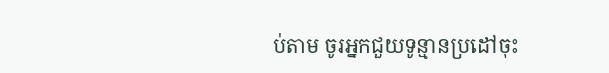ប់តាម ចូរអ្នកជួយទូន្មានប្រដៅចុះ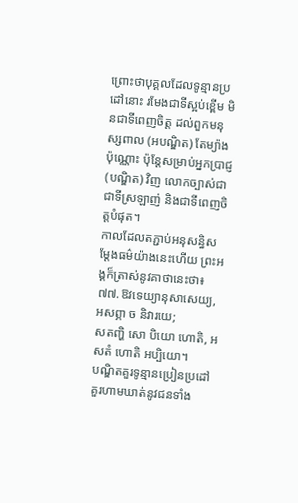ព្រោះថាបុគ្គលដែលទូន្មានប្រដៅនោះ រមែងជាទីស្អប់ខ្ពើម មិនជាទីពេញចិត្ត ដល់ពួកមនុស្សពាល (អបណ្ឌិត) តែម្យ៉ាងប៉ុណ្ណោះ ប៉ុន្តែសម្រាប់អ្នកប្រាជ្ញ (បណ្ឌិត) វិញ លោកច្បាស់ជាជាទីស្រឡាញ់ និងជាទីពេញចិត្តបំផុត។
កាលដែលតភ្ជាប់អនុសន្ធិសម្ដែងធម៌យ៉ាងនេះហើយ ព្រះអង្គក៏ត្រាស់នូវគាថានេះថា៖
៧៧.ឱវទេយ្យានុសាសេយ្យ, អសព្ភា ច និវារយេ;
សតញ្ហិ សោ បិយោ ហោតិ, អសតំ ហោតិ អប្បិយោ។
បណ្ឌិតគួរទូន្មានប្រៀនប្រដៅ គួរហាមឃាត់នូវជនទាំង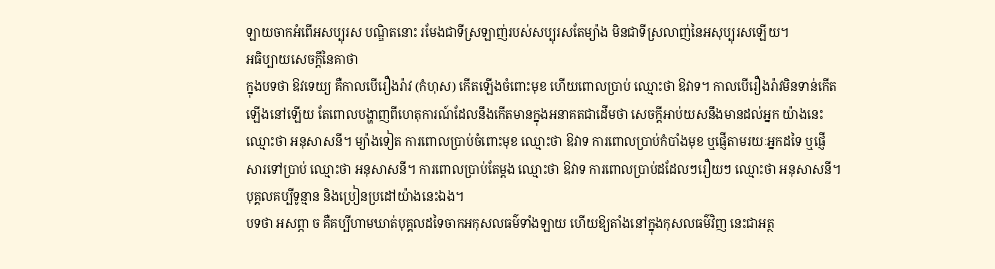ឡាយចាកអំពើអសប្បុរស បណ្ឌិតនោះ រមែងជាទីស្រឡាញ់របស់សប្បុរសតែម្យ៉ាង មិនជាទីស្រលាញ់នៃអសុប្បុរសឡើយ។
អធិប្បាយសេចក្ដីនៃគាថា
ក្នុងបទថា ឱវទេយ្យ គឺកាលបើរឿងរ៉ាវ (កំហុស) កើតឡើងចំពោះមុខ ហើយពោលប្រាប់ ឈ្មោះថា ឱវាទ។ កាលបើរឿងរ៉ាវមិនទាន់កើតឡើងនៅឡើយ តែពោលបង្ហាញពីហេតុការណ៍ដែលនឹងកើតមានក្នុងអនាគតជាដើមថា សេចក្ដីអាប់យសនឹងមានដល់អ្នក យ៉ាងនេះ ឈ្មោះថា អនុសាសនី។ ម្យ៉ាងទៀត ការពោលប្រាប់ចំពោះមុខ ឈ្មោះថា ឱវាទ ការពោលប្រាប់កំបាំងមុខ ឬផ្ញើតាមរយៈអ្នកដទៃ ឬផ្ញើសារទៅប្រាប់ ឈ្មោះថា អនុសាសនី។ ការពោលប្រាប់តែម្ដង ឈ្មោះថា ឱវាទ ការពោលប្រាប់ដដែលៗរឿយៗ ឈ្មោះថា អនុសាសនី។ បុគ្គលគប្បីទូន្មាន និងប្រៀនប្រដៅយ៉ាងនេះឯង។
បទថា អសព្ភា ច គឺគប្បីហាមឃាត់បុគ្គលដទៃចាកអកុសលធម៌ទាំងឡាយ ហើយឱ្យតាំងនៅក្នុងកុសលធម៌វិញ នេះជាអត្ថ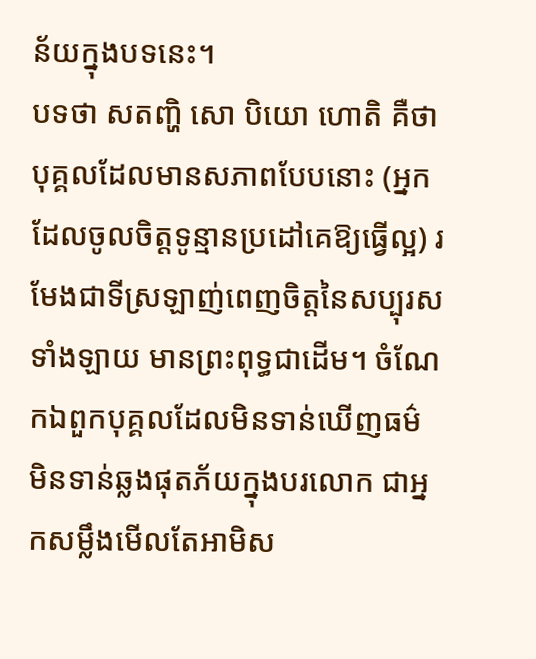ន័យក្នុងបទនេះ។
បទថា សតញ្ហិ សោ បិយោ ហោតិ គឺថាបុគ្គលដែលមានសភាពបែបនោះ (អ្នកដែលចូលចិត្តទូន្មានប្រដៅគេឱ្យធ្វើល្អ) រមែងជាទីស្រឡាញ់ពេញចិត្តនៃសប្បុរសទាំងឡាយ មានព្រះពុទ្ធជាដើម។ ចំណែកឯពួកបុគ្គលដែលមិនទាន់ឃើញធម៌ មិនទាន់ឆ្លងផុតភ័យក្នុងបរលោក ជាអ្នកសម្លឹងមើលតែអាមិស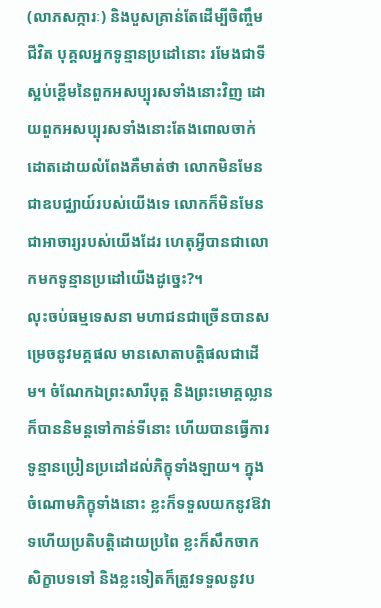(លាភសក្ការៈ) និងបួសគ្រាន់តែដើម្បីចិញ្ចឹមជីវិត បុគ្គលអ្នកទូន្មានប្រដៅនោះ រមែងជាទីស្អប់ខ្ពើមនៃពួកអសប្បុរសទាំងនោះវិញ ដោយពួកអសប្បុរសទាំងនោះតែងពោលចាក់ដោតដោយលំពែងគឺមាត់ថា លោកមិនមែនជាឧបជ្ឈាយ៍របស់យើងទេ លោកក៏មិនមែនជាអាចារ្យរបស់យើងដែរ ហេតុអ្វីបានជាលោកមកទូន្មានប្រដៅយើងដូច្នេះ?។
លុះចប់ធម្មទេសនា មហាជនជាច្រើនបានសម្រេចនូវមគ្គផល មានសោតាបត្តិផលជាដើម។ ចំណែកឯព្រះសារីបុត្ត និងព្រះមោគ្គល្លាន ក៏បាននិមន្តទៅកាន់ទីនោះ ហើយបានធ្វើការទូន្មានប្រៀនប្រដៅដល់ភិក្ខុទាំងឡាយ។ ក្នុងចំណោមភិក្ខុទាំងនោះ ខ្លះក៏ទទួលយកនូវឱវាទហើយប្រតិបត្តិដោយប្រពៃ ខ្លះក៏សឹកចាកសិក្ខាបទទៅ និងខ្លះទៀតក៏ត្រូវទទួលនូវប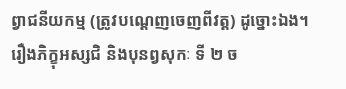ព្វាជនីយកម្ម (ត្រូវបណ្ដេញចេញពីវត្ត) ដូច្នោះឯង។
រឿងភិក្ខុអស្សជិ និងបុនព្វសុកៈ ទី ២ ច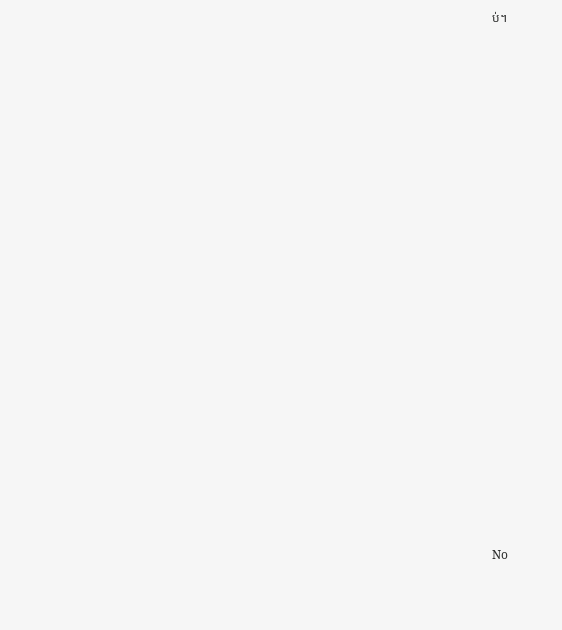ប់។



























No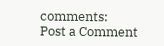comments:
Post a Comment